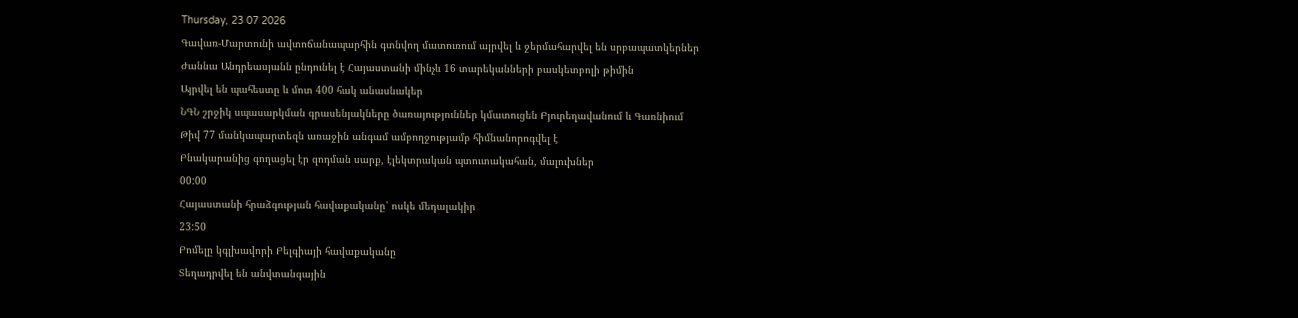Thursday, 23 07 2026
Գավառ-Մարտունի ավտոճանապարհին գտնվող մատուռում այրվել և ջերմահարվել են սրբապատկերներ
Ժաննա Անդրեասյանն ընդունել է Հայաստանի մինչև 16 տարեկանների բասկետբոլի թիմին
Այրվել են պահեստը և մոտ 400 հակ անասնակեր
ՆԳՆ շրջիկ սպասարկման գրասենյակները ծառայություններ կմատուցեն Բյուրեղավանում և Գառնիում
Թիվ 77 մանկապարտեզն առաջին անգամ ամբողջությամբ հիմնանորոգվել է
Բնակարանից գողացել էր զոդման սարք, էլեկտրական պտուտակահան, մալուխներ
00:00
Հայաստանի հրաձգության հավաքականը՝ ոսկե մեդալակիր
23:50
Բոմելը կգլխավորի Բելգիայի հավաքականը
Տեղադրվել են անվտանգային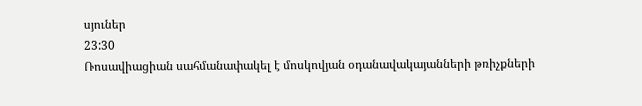սյուներ
23:30
Ռոսավիացիան սահմանափակել է մոսկովյան օդանավակայանների թռիչքների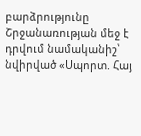բարձրությունը
Շրջանառության մեջ է դրվում նամականիշ՝ նվիրված «Սպորտ. Հայ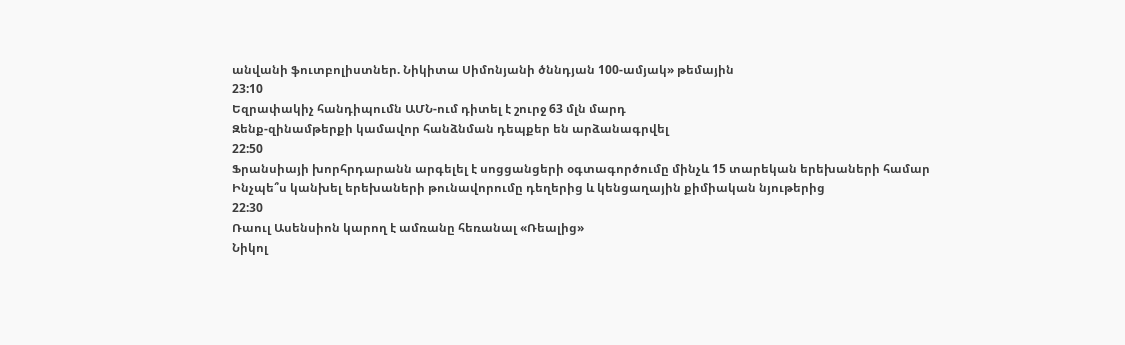անվանի ֆուտբոլիստներ. Նիկիտա Սիմոնյանի ծննդյան 100-ամյակ» թեմային
23:10
Եզրափակիչ հանդիպումն ԱՄՆ-ում դիտել է շուրջ 63 մլն մարդ
Զենք-զինամթերքի կամավոր հանձնման դեպքեր են արձանագրվել
22:50
Ֆրանսիայի խորհրդարանն արգելել է սոցցանցերի օգտագործումը մինչև 15 տարեկան երեխաների համար
Ինչպե՞ս կանխել երեխաների թունավորումը դեղերից և կենցաղային քիմիական նյութերից
22:30
Ռաուլ Ասենսիոն կարող է ամռանը հեռանալ «Ռեալից»
Նիկոլ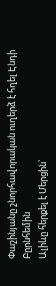Փաշինյանը շնորհավորական ուղերձ է հղել Էնդի Բըրնհեմին
Ալիևը հերքել է Մերցին՝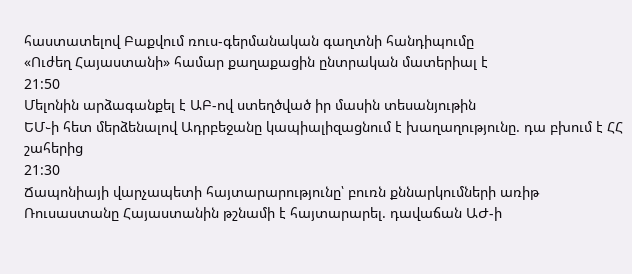հաստատելով Բաքվում ռուս-գերմանական գաղտնի հանդիպումը
«Ուժեղ Հայաստանի» համար քաղաքացին ընտրական մատերիալ է
21:50
Մելոնին արձագանքել է ԱԲ-ով ստեղծված իր մասին տեսանյութին
ԵՄ֊ի հետ մերձենալով Ադրբեջանը կապիալիզացնում է խաղաղությունը. դա բխում է ՀՀ շահերից
21:30
Ճապոնիայի վարչապետի հայտարարությունը՝ բուռն քննարկումների առիթ
Ռուսաստանը Հայաստանին թշնամի է հայտարարել. դավաճան ԱԺ-ի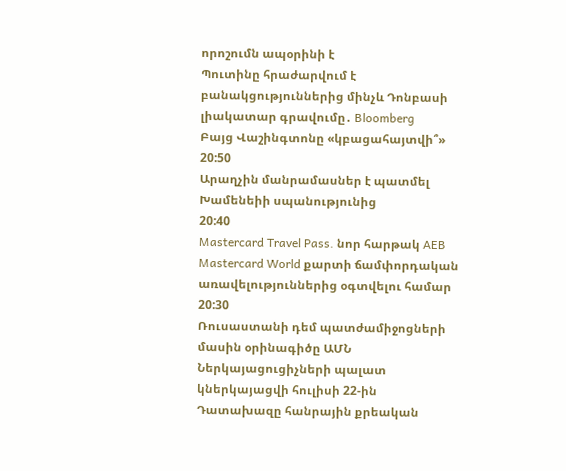որոշումն ապօրինի է
Պուտինը հրաժարվում է բանակցություններից մինչև Դոնբասի լիակատար գրավումը․ Bloomberg
Բայց Վաշինգտոնը «կբացահայտվի՞»
20:50
Արաղչին մանրամասներ է պատմել Խամենեիի սպանությունից
20:40
Mastercard Travel Pass. նոր հարթակ AEB Mastercard World քարտի ճամփորդական առավելություններից օգտվելու համար
20:30
Ռուսաստանի դեմ պատժամիջոցների մասին օրինագիծը ԱՄՆ Ներկայացուցիչների պալատ կներկայացվի հուլիսի 22-ին
Դատախազը հանրային քրեական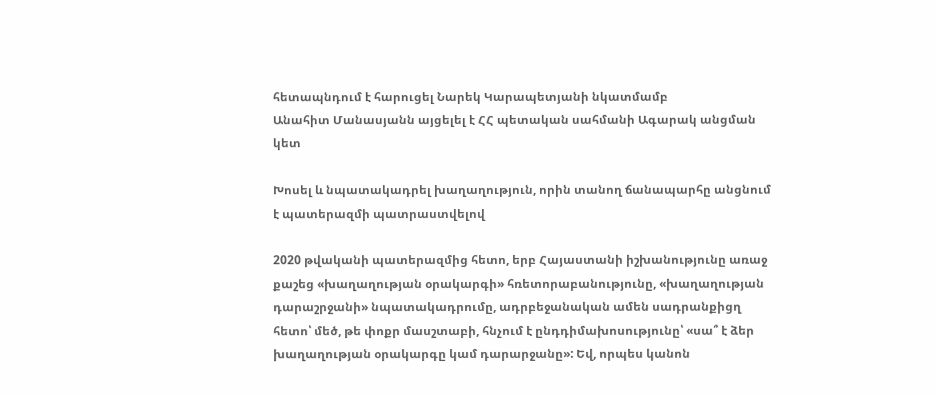հետապնդում է հարուցել Նարեկ Կարապետյանի նկատմամբ
Անահիտ Մանասյանն այցելել է ՀՀ պետական սահմանի Ագարակ անցման կետ

Խոսել և նպատակադրել խաղաղություն, որին տանող ճանապարհը անցնում է պատերազմի պատրաստվելով

2020 թվականի պատերազմից հետո, երբ Հայաստանի իշխանությունը առաջ քաշեց «խաղաղության օրակարգի» հռետորաբանությունը, «խաղաղության դարաշրջանի» նպատակադրումը, ադրբեջանական ամեն սադրանքիցղ հետո՝ մեծ, թե փոքր մասշտաբի, հնչում է ընդդիմախոսությունը՝ «սա՞ է ձեր խաղաղության օրակարգը կամ դարարջանը»: Եվ, որպես կանոն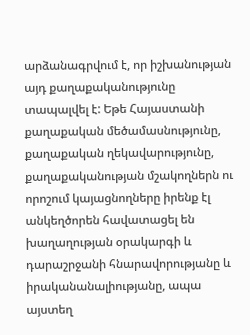արձանագրվում է, որ իշխանության այդ քաղաքականությունը տապալվել է: Եթե Հայաստանի քաղաքական մեծամասնությունը, քաղաքական ղեկավարությունը, քաղաքականության մշակողներն ու որոշում կայացնողները իրենք էլ անկեղծորեն հավատացել են խաղաղության օրակարգի և դարաշրջանի հնարավորությանը և իրականանալիությանը, ապա այստեղ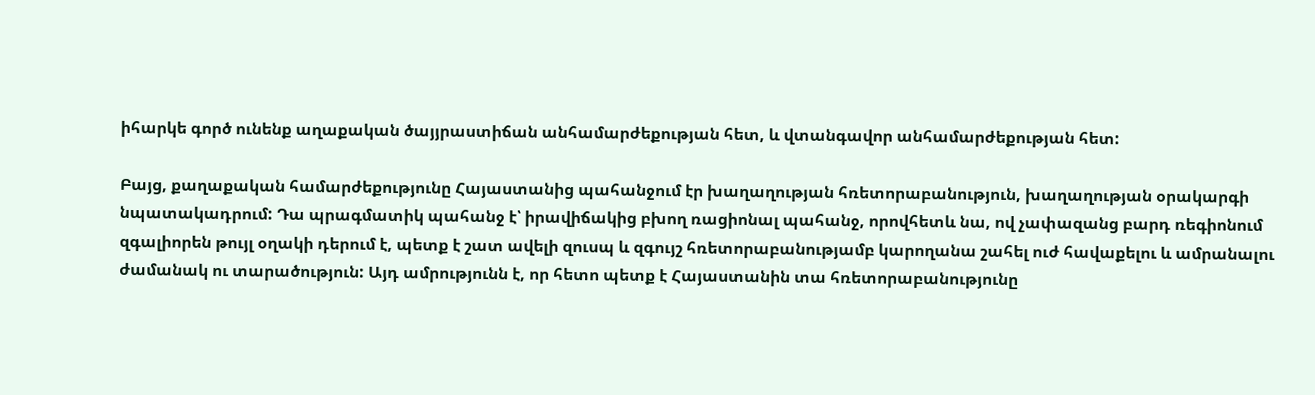իհարկե գործ ունենք աղաքական ծայյրաստիճան անհամարժեքության հետ, և վտանգավոր անհամարժեքության հետ:

Բայց, քաղաքական համարժեքությունը Հայաստանից պահանջում էր խաղաղության հռետորաբանություն, խաղաղության օրակարգի նպատակադրում: Դա պրագմատիկ պահանջ է՝ իրավիճակից բխող ռացիոնալ պահանջ, որովհետև նա, ով չափազանց բարդ ռեգիոնում զգալիորեն թույլ օղակի դերում է, պետք է շատ ավելի զուսպ և զգույշ հռետորաբանությամբ կարողանա շահել ուժ հավաքելու և ամրանալու ժամանակ ու տարածություն: Այդ ամրությունն է, որ հետո պետք է Հայաստանին տա հռետորաբանությունը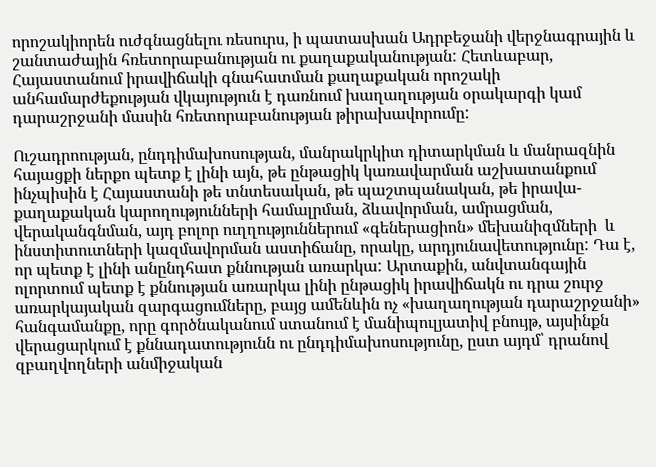որոշակիորեն ուժգնացնելու ռեսուրս, ի պատասխան Ադրբեջանի վերջնագրային և շանտաժային հռետորաբանության ու քաղաքականության: Հետևաբար, Հայաստանում իրավիճակի գնահատման քաղաքական որոշակի անհամարժեքության վկայություն է դառնում խաղաղության օրակարգի կամ դարաշրջանի մասին հռետորաբանության թիրախավորումը:

Ուշադրոության, ընդդիմախոսության, մանրակրկիտ դիտարկման և մանրազնին հայացքի ներքո պետք է լինի այն, թե ընթացիկ կառավարման աշխատանքում ինչպիսին է Հայաստանի թե տնտեսական, թե պաշտպանական, թե իրավա-քաղաքական կարողությունների համալրման, ձևավորման, ամրացման, վերականգնման, այդ բոլոր ուղղություններում «գեներացիոն» մեխանիզմների  և ինստիտուտների կազմավորման աստիճանը, որակը, արդյունավետությունը: Դա է, որ պետք է լինի անընդհատ քննության առարկա: Արտաքին, անվտանգային ոլորտում պետք է քննության առարկա լինի ընթացիկ իրավիճակն ու դրա շուրջ առարկայական զարգացումները, բայց ամենևին ոչ «խաղաղության դարաշրջանի» հանգամանքը, որը գործնականում ստանում է մանիպուլյատիվ բնույթ, այսինքն վերացարկում է քննադատությունն ու ընդդիմախոսությունը, ըստ այդմ՝ դրանով զբաղվողների անմիջական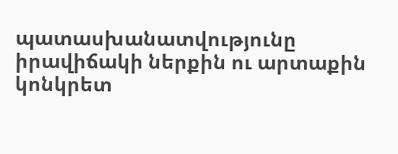պատասխանատվությունը իրավիճակի ներքին ու արտաքին կոնկրետ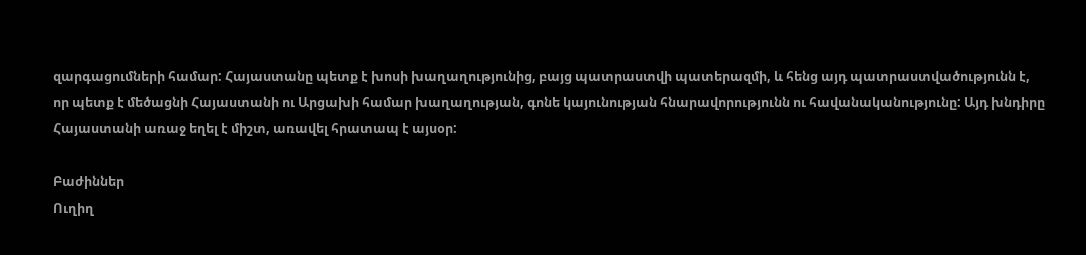զարգացումների համար: Հայաստանը պետք է խոսի խաղաղությունից, բայց պատրաստվի պատերազմի, և հենց այդ պատրաստվածությունն է, որ պետք է մեծացնի Հայաստանի ու Արցախի համար խաղաղության, գոնե կայունության հնարավորությունն ու հավանականությունը: Այդ խնդիրը Հայաստանի առաջ եղել է միշտ, առավել հրատապ է այսօր:

Բաժիններ
Ուղիղ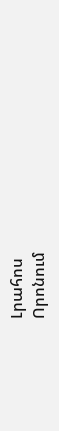Լրահոս
Որոնում